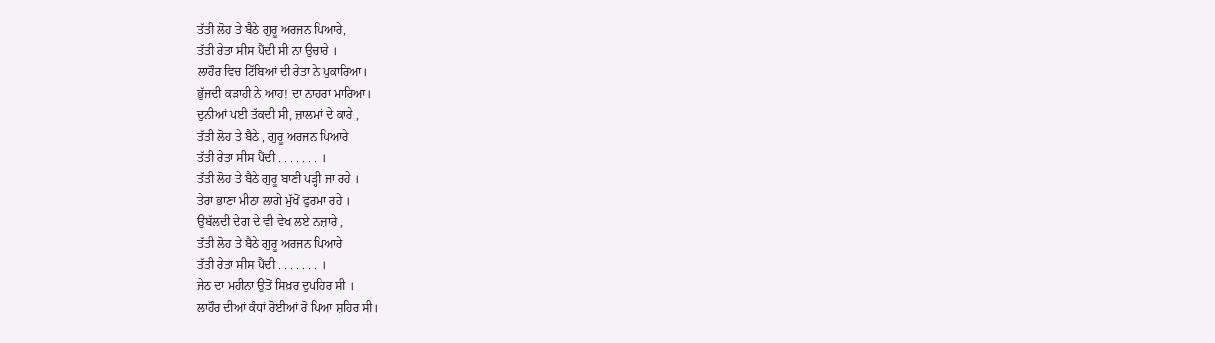ਤੱਤੀ ਲੋਹ ਤੇ ਬੈਠੇ ਗੁਰੂ ਅਰਜਨ ਪਿਆਰੇ,
ਤੱਤੀ ਰੇਤਾ ਸੀਸ ਪੈਂਦੀ ਸੀ ਨਾ ਉਚਾਰੇ ।
ਲਾਹੌਰ ਵਿਚ ਟਿੱਬਿਆਂ ਦੀ ਰੇਤਾ ਨੇ ਪੁਕਾਰਿਆ।
ਭੁੱਜਦੀ ਕੜਾਹੀ ਨੇ ਆਹ! ਦਾ ਨਾਹਰਾ ਮਾਰਿਆ।
ਦੁਨੀਆਂ ਪਈ ਤੱਕਦੀ ਸੀ, ਜ਼ਾਲਮਾਂ ਦੇ ਕਾਰੇ ,
ਤੱਤੀ ਲੋਹ ਤੇ ਬੈਠੇ , ਗੁਰੂ ਅਰਜਨ ਪਿਆਰੇ
ਤੱਤੀ ਰੇਤਾ ਸੀਸ ਪੈਂਦੀ . . . . . . . ।
ਤੱਤੀ ਲੋਹ ਤੇ ਬੈਠੇ ਗੁਰੂ ਬਾਣੀ ਪੜ੍ਹੀ ਜਾ ਰਹੇ ।
ਤੇਰਾ ਭਾਣਾ ਮੀਠਾ ਲਾਗੇ ਮੁੱਖੋਂ ਫੁਰਮਾ ਰਹੇ ।
ਉਬੱਲਦੀ ਦੇਗ ਦੇ ਵੀ ਵੇਖ ਲਏ ਨਜ਼ਾਰੇ ,
ਤੱਤੀ ਲੋਹ ਤੇ ਬੈਠੇ ਗੁਰੂ ਅਰਜਨ ਪਿਆਰੇ
ਤੱਤੀ ਰੇਤਾ ਸੀਸ ਪੈਂਦੀ . . . . . . . ।
ਜੇਠ ਦਾ ਮਹੀਨਾ ਉਤੋਂ ਸਿਖ਼ਰ ਦੁਪਹਿਰ ਸੀ ।
ਲਾਹੌਰ ਦੀਆਂ ਕੰਧਾਂ ਰੋਈਆਂ ਰੋ ਪਿਆ ਸ਼ਹਿਰ ਸੀ।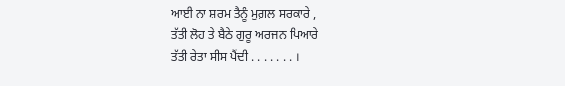ਆਈ ਨਾ ਸ਼ਰਮ ਤੈਨੂੰ ਮੁਗ਼ਲ ਸਰਕਾਰੇ ,
ਤੱਤੀ ਲੋਹ ਤੇ ਬੈਠੇ ਗੁਰੂ ਅਰਜਨ ਪਿਆਰੇ
ਤੱਤੀ ਰੇਤਾ ਸੀਸ ਪੈਂਦੀ . . . . . . . ।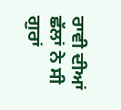ਰਾਵੀ ਦੀਆਂ ਛੱਲਾਂ ਨੇ ਸੀ ਗੁਰਾਂ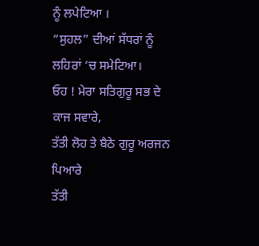ਨੂੰ ਲਪੇਟਿਆ ।
“ਸੁਹਲ” ਦੀਆਂ ਸੱਧਰਾਂ ਨੂੰ ਲਹਿਰਾਂ ‘ਚ ਸਮੇਟਿਆ।
ਓਹ ! ਮੇਰਾ ਸਤਿਗੁਰੂ ਸਭ ਦੇ ਕਾਜ ਸਵਾਰੇ,
ਤੱਤੀ ਲੋਹ ਤੇ ਬੈਠੇ ਗੁਰੂ ਅਰਜਨ ਪਿਆਰੇ
ਤੱਤੀ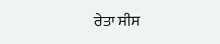ਰੇਤਾ ਸੀਸ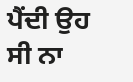ਪੈਂਦੀ ਉਹ ਸੀ ਨਾ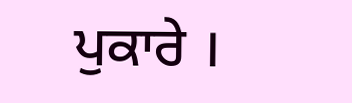ਪੁਕਾਰੇ ।